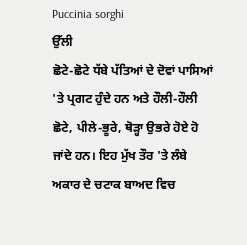Puccinia sorghi
ਉੱਲੀ
ਛੋਟੇ-ਛੋਟੇ ਧੱਬੇ ਪੱਤਿਆਂ ਦੇ ਦੋਵਾਂ ਪਾਸਿਆਂ 'ਤੇ ਪ੍ਰਗਟ ਹੁੰਦੇ ਹਨ ਅਤੇ ਹੌਲੀ-ਹੌਲੀ ਛੋਟੇ, ਪੀਲੇ-ਭੂਰੇ, ਥੋੜ੍ਹਾ ਉਭਰੇ ਹੋਏ ਹੋ ਜਾਂਦੇ ਹਨ। ਇਹ ਮੁੱਖ ਤੌਰ 'ਤੇ ਲੰਬੇ ਅਕਾਰ ਦੇ ਚਟਾਕ ਬਾਅਦ ਵਿਚ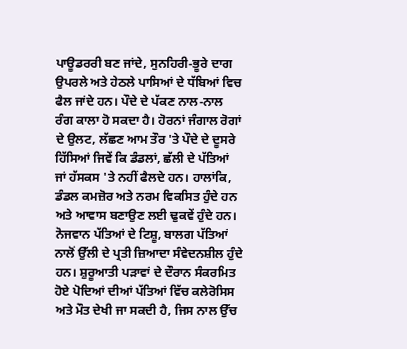ਪਾਊਡਰਰੀ ਬਣ ਜਾਂਦੇ, ਸੁਨਹਿਰੀ-ਭੂਰੇ ਦਾਗ ਉਪਰਲੇ ਅਤੇ ਹੇਠਲੇ ਪਾਸਿਆਂ ਦੇ ਧੱਬਿਆਂ ਵਿਚ ਫੈਲ ਜਾਂਦੇ ਹਨ। ਪੌਦੇ ਦੇ ਪੱਕਣ ਨਾਲ-ਨਾਲ ਰੰਗ ਕਾਲਾ ਹੋ ਸਕਦਾ ਹੈ। ਹੋਰਨਾਂ ਜੰਗਾਲ ਰੋਗਾਂ ਦੇ ਉਲਟ, ਲੱਛਣ ਆਮ ਤੌਰ 'ਤੇ ਪੌਦੇ ਦੇ ਦੂਸਰੇ ਹਿੱਸਿਆਂ ਜਿਵੇਂ ਕਿ ਡੰਡਲਾਂ, ਛੱਲੀ ਦੇ ਪੱਤਿਆਂ ਜਾਂ ਹੱਸਕਸ 'ਤੇ ਨਹੀਂ ਫੈਲਦੇ ਹਨ। ਹਾਲਾਂਕਿ, ਡੰਡਲ ਕਮਜ਼ੋਰ ਅਤੇ ਨਰਮ ਵਿਕਸਿਤ ਹੁੰਦੇ ਹਨ ਅਤੇ ਆਵਾਸ ਬਣਾਉਣ ਲਈ ਢੁਕਵੇਂ ਹੁੰਦੇ ਹਨ। ਨੋਜਵਾਨ ਪੱਤਿਆਂ ਦੇ ਟਿਸ਼ੂ, ਬਾਲਗ ਪੱਤਿਆਂ ਨਾਲੋਂ ਉੱਲੀ ਦੇ ਪ੍ਰਤੀ ਜ਼ਿਆਦਾ ਸੰਵੇਦਨਸ਼ੀਲ ਹੁੰਦੇ ਹਨ। ਸ਼ੁਰੂਆਤੀ ਪੜਾਵਾਂ ਦੇ ਦੌਰਾਨ ਸੰਕਰਮਿਤ ਹੋਏ ਪੋਦਿਆਂ ਦੀਆਂ ਪੱਤਿਆਂ ਵਿੱਚ ਕਲੇਰੋਸਿਸ ਅਤੇ ਮੌਤ ਦੇਖੀ ਜਾ ਸਕਦੀ ਹੈ, ਜਿਸ ਨਾਲ ਉੱਚ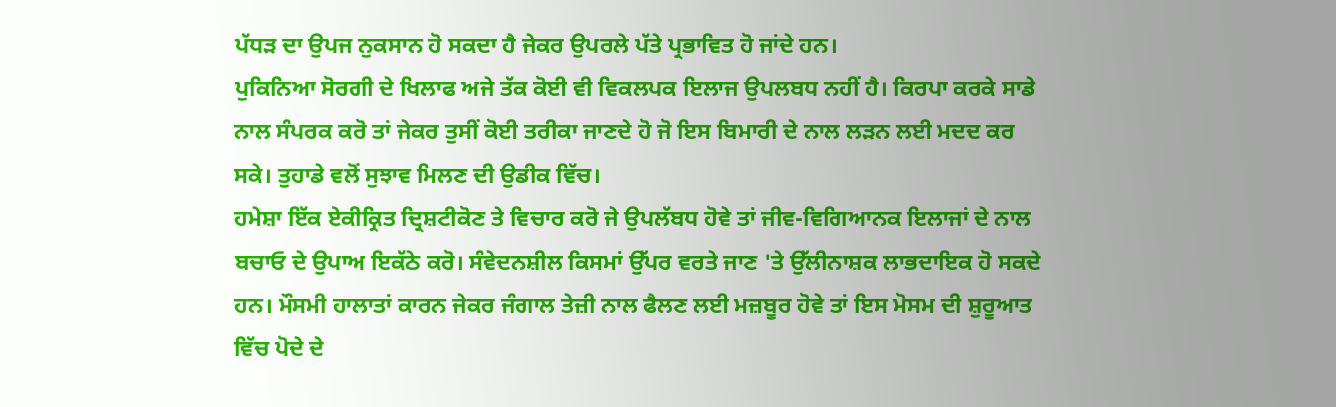ਪੱਧੜ ਦਾ ਉਪਜ ਨੁਕਸਾਨ ਹੋ ਸਕਦਾ ਹੈ ਜੇਕਰ ਉਪਰਲੇ ਪੱਤੇ ਪ੍ਰਭਾਵਿਤ ਹੋ ਜਾਂਦੇ ਹਨ।
ਪੁਕਿਨਿਆ ਸੋਰਗੀ ਦੇ ਖਿਲਾਫ ਅਜੇ ਤੱਕ ਕੋਈ ਵੀ ਵਿਕਲਪਕ ਇਲਾਜ ਉਪਲਬਧ ਨਹੀਂ ਹੈ। ਕਿਰਪਾ ਕਰਕੇ ਸਾਡੇ ਨਾਲ ਸੰਪਰਕ ਕਰੋ ਤਾਂ ਜੇਕਰ ਤੁਸੀਂ ਕੋਈ ਤਰੀਕਾ ਜਾਣਦੇ ਹੋ ਜੋ ਇਸ ਬਿਮਾਰੀ ਦੇ ਨਾਲ ਲੜਨ ਲਈ ਮਦਦ ਕਰ ਸਕੇ। ਤੁਹਾਡੇ ਵਲੋਂ ਸੁਝਾਵ ਮਿਲਣ ਦੀ ਉਡੀਕ ਵਿੱਚ।
ਹਮੇਸ਼ਾ ਇੱਕ ਏਕੀਕ੍ਰਿਤ ਦ੍ਰਿਸ਼ਟੀਕੋਣ ਤੇ ਵਿਚਾਰ ਕਰੋ ਜੇ ਉਪਲੱਬਧ ਹੋਵੇ ਤਾਂ ਜੀਵ-ਵਿਗਿਆਨਕ ਇਲਾਜਾਂ ਦੇ ਨਾਲ ਬਚਾਓ ਦੇ ਉਪਾਅ ਇਕੱਠੇ ਕਰੋ। ਸੰਵੇਦਨਸ਼ੀਲ ਕਿਸਮਾਂ ਉੱਪਰ ਵਰਤੇ ਜਾਣ 'ਤੇ ਉੱਲੀਨਾਸ਼ਕ ਲਾਭਦਾਇਕ ਹੋ ਸਕਦੇ ਹਨ। ਮੌਸਮੀ ਹਾਲਾਤਾਂ ਕਾਰਨ ਜੇਕਰ ਜੰਗਾਲ ਤੇਜ਼ੀ ਨਾਲ ਫੈਲਣ ਲਈ ਮਜ਼ਬੂਰ ਹੋਵੇ ਤਾਂ ਇਸ ਮੋਸਮ ਦੀ ਸ਼ੁਰੂਆਤ ਵਿੱਚ ਪੋਦੇ ਦੇ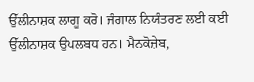ਉੱਲੀਨਾਸ਼ਕ ਲਾਗੂ ਕਰੋ। ਜੰਗਾਲ ਨਿਯੰਤਰਣ ਲਈ ਕਈ ਉੱਲੀਨਾਸ਼ਕ ਉਪਲਬਧ ਹਨ। ਮੈਨਕੋਜ਼ੇਬ,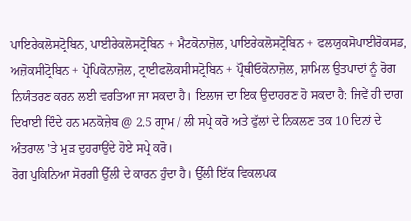ਪਾਇਰੇਕਲੋਸਟ੍ਰੋਬਿਨ, ਪਾਈਰੇਕਲੋਸਟ੍ਰੋਬਿਨ + ਮੈਟਕੋਨਾਜ਼ੋਲ, ਪਾਇਰੇਕਲੋਸਟ੍ਰੋਬਿਨ + ਫਲਯੁਕਸੋਪਾਈਰੋਕਸਡ, ਅਜ਼ੋਕਸੀਟ੍ਰੋਬਿਨ + ਪ੍ਰੋਪਿਕੋਨਾਜ਼ੋਲ, ਟ੍ਰਾਈਫਲੋਕਸੀਸਟ੍ਰੋਬਿਨ + ਪ੍ਰੌਥੀਓਕੋਨਾਜ਼ੋਲ, ਸ਼ਾਮਿਲ ਉਤਪਾਦਾਂ ਨੂੰ ਰੋਗ ਨਿਯੰਤਰਣ ਕਰਨ ਲਈ ਵਰਤਿਆ ਜਾ ਸਕਦਾ ਹੈ। ਇਲਾਜ ਦਾ ਇਕ ਉਦਾਹਰਣ ਹੋ ਸਕਦਾ ਹੈ: ਜਿਵੇਂ ਹੀ ਦਾਗ ਦਿਖਾਈ ਦਿੰਦੇ ਹਨ ਮਨਕੋਜ਼ੇਬ @ 2.5 ਗ੍ਰਾਮ / ਲੀ ਸਪ੍ਰੇ ਕਰੋ ਅਤੇ ਫੁੱਲਾਂ ਦੇ ਨਿਕਲਣ ਤਕ 10 ਦਿਨਾਂ ਦੇ ਅੰਤਰਾਲ 'ਤੇ ਮੁੜ ਦੁਹਰਾਉਂਦੇ ਹੋਏ ਸਪ੍ਰੇ ਕਰੋ।
ਰੋਗ ਪੁਕਿਨਿਆ ਸੋਰਗੀ ਉੱਲੀ ਦੇ ਕਾਰਨ ਹੁੰਦਾ ਹੈ। ਉੱਲੀ ਇੱਕ ਵਿਕਲਪਕ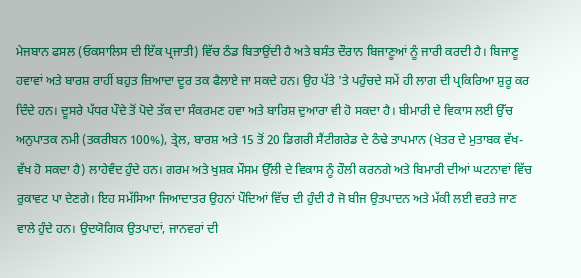ਮੇਜਬਾਨ ਫਸਲ (ਓਕਸਾਲਿਸ ਦੀ ਇੱਕ ਪ੍ਰਜਾਤੀ) ਵਿੱਚ ਠੰਡ ਬਿਤਾਉਂਦੀ ਹੈ ਅਤੇ ਬਸੰਤ ਦੌਰਾਨ ਬਿਜਾਣੂਆਂ ਨੂੰ ਜਾਰੀ ਕਰਦੀ ਹੈ। ਬਿਜਾਣੂ ਹਵਾਵਾਂ ਅਤੇ ਬਾਰਸ਼ ਰਾਹੀਂ ਬਹੁਤ ਜ਼ਿਆਦਾ ਦੂਰ ਤਕ ਫੈਲਾਏ ਜਾ ਸਕਦੇ ਹਨ। ਉਹ ਪੱਤੇ 'ਤੇ ਪਹੁੰਚਦੇ ਸਮੇਂ ਹੀ ਲਾਗ ਦੀ ਪ੍ਰਕਿਰਿਆ ਸ਼ੁਰੂ ਕਰ ਦਿੰਦੇ ਹਨ। ਦੂਸਰੇ ਪੱਧਰ ਪੌਦੇ ਤੋਂ ਪੋਦੇ ਤੱਕ ਦਾ ਸੰਕਰਮਣ ਹਵਾ ਅਤੇ ਬਾਰਿਸ਼ ਦੁਆਰਾ ਵੀ ਹੋ ਸਕਦਾ ਹੈ। ਬੀਮਾਰੀ ਦੇ ਵਿਕਾਸ ਲਈ ਉੱਚ ਅਨੁਪਾਤਕ ਨਮੀ (ਤਕਰੀਬਨ 100%), ਤ੍ਰੇਲ, ਬਾਰਸ਼ ਅਤੇ 15 ਤੋਂ 20 ਡਿਗਰੀ ਸੈਂਟੀਗਰੇਡ ਦੇ ਠੰਢੇ ਤਾਪਮਾਨ (ਖੇਤਰ ਦੇ ਮੁਤਾਬਕ ਵੱਖ-ਵੱਖ ਹੋ ਸਕਦਾ ਹੈ) ਲਾਹੇਵੰਦ ਹੁੰਦੇ ਹਨ। ਗਰਮ ਅਤੇ ਖੁਸ਼ਕ ਮੌਸਮ ਉੱਲੀ ਦੇ ਵਿਕਾਸ ਨੂੰ ਹੌਲੀ ਕਰਨਗੇ ਅਤੇ ਬਿਮਾਰੀ ਦੀਆਂ ਘਟਨਾਵਾਂ ਵਿੱਚ ਰੁਕਾਵਟ ਪਾ ਦੇਣਗੇ। ਇਹ ਸਮੱਸਿਆ ਜਿਆਦਾਤਰ ਉਹਨਾਂ ਪੌਦਿਆਂ ਵਿੱਚ ਦੀ ਹੁੰਦੀ ਹੈ ਜੋ ਬੀਜ ਉਤਪਾਦਨ ਅਤੇ ਮੱਕੀ ਲਈ ਵਰਤੇ ਜਾਣ ਵਾਲੇ ਹੁੰਦੇ ਹਨ। ਉਦਯੋਗਿਕ ਉਤਪਾਦਾਂ, ਜਾਨਵਰਾਂ ਦੀ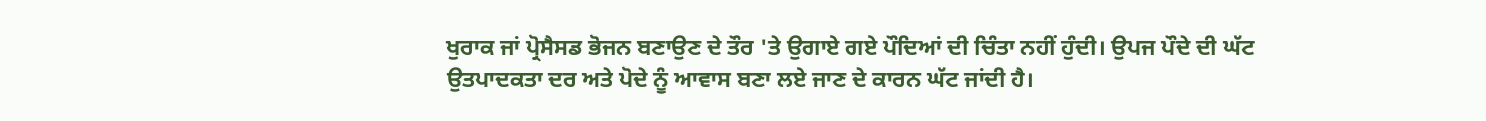ਖੁਰਾਕ ਜਾਂ ਪ੍ਰੋਸੈਸਡ ਭੋਜਨ ਬਣਾਉਣ ਦੇ ਤੌਰ 'ਤੇ ਉਗਾਏ ਗਏ ਪੌਦਿਆਂ ਦੀ ਚਿੰਤਾ ਨਹੀਂ ਹੁੰਦੀ। ਉਪਜ ਪੌਦੇ ਦੀ ਘੱਟ ਉਤਪਾਦਕਤਾ ਦਰ ਅਤੇ ਪੋਦੇ ਨੂੰ ਆਵਾਸ ਬਣਾ ਲਏ ਜਾਣ ਦੇ ਕਾਰਨ ਘੱਟ ਜਾਂਦੀ ਹੈ।